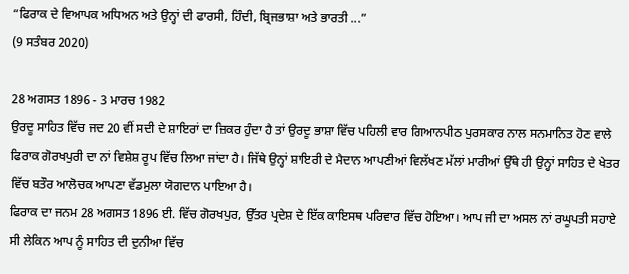“ਫਿਰਾਕ ਦੇ ਵਿਆਪਕ ਅਧਿਅਨ ਅਤੇ ਉਨ੍ਹਾਂ ਦੀ ਫਾਰਸੀ, ਹਿੰਦੀ, ਬ੍ਰਿਜਭਾਸ਼ਾ ਅਤੇ ਭਾਰਤੀ ...”
(9 ਸਤੰਬਰ 2020)

28 ਅਗਸਤ 1896 - 3 ਮਾਰਚ 1982
ਉਰਦੂ ਸਾਹਿਤ ਵਿੱਚ ਜਦ 20 ਵੀਂ ਸਦੀ ਦੇ ਸ਼ਾਇਰਾਂ ਦਾ ਜ਼ਿਕਰ ਹੁੰਦਾ ਹੈ ਤਾਂ ਉਰਦੂ ਭਾਸ਼ਾ ਵਿੱਚ ਪਹਿਲੀ ਵਾਰ ਗਿਆਨਪੀਠ ਪੁਰਸਕਾਰ ਨਾਲ ਸਨਮਾਨਿਤ ਹੋਣ ਵਾਲੇ ਫਿਰਾਕ ਗੋਰਖਪੁਰੀ ਦਾ ਨਾਂ ਵਿਸ਼ੇਸ਼ ਰੂਪ ਵਿੱਚ ਲਿਆ ਜਾਂਦਾ ਹੈ। ਜਿੱਥੇ ਉਨ੍ਹਾਂ ਸ਼ਾਇਰੀ ਦੇ ਮੈਦਾਨ ਆਪਣੀਆਂ ਵਿਲੱਖਣ ਮੱਲਾਂ ਮਾਰੀਆਂ ਉੱਥੇ ਹੀ ਉਨ੍ਹਾਂ ਸਾਹਿਤ ਦੇ ਖੇਤਰ ਵਿੱਚ ਬਤੌਰ ਆਲੋਚਕ ਆਪਣਾ ਵੱਡਮੁਲਾ ਯੋਗਦਾਨ ਪਾਇਆ ਹੈ।
ਫਿਰਾਕ ਦਾ ਜਨਮ 28 ਅਗਸਤ 1896 ਈ. ਵਿੱਚ ਗੋਰਖਪੁਰ, ਉੱਤਰ ਪ੍ਰਦੇਸ਼ ਦੇ ਇੱਕ ਕਾਇਸਥ ਪਰਿਵਾਰ ਵਿੱਚ ਹੋਇਆ। ਆਪ ਜੀ ਦਾ ਅਸਲ ਨਾਂ ਰਘੂਪਤੀ ਸਹਾਏ ਸੀ ਲੇਕਿਨ ਆਪ ਨੂੰ ਸਾਹਿਤ ਦੀ ਦੁਨੀਆ ਵਿੱਚ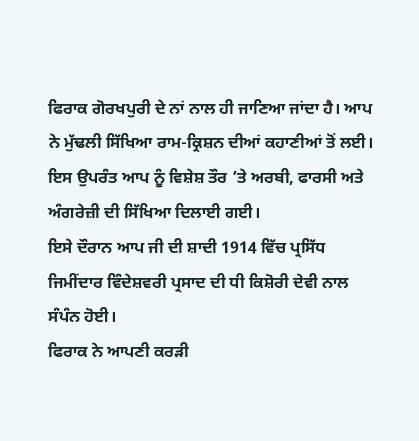ਫਿਰਾਕ ਗੋਰਖਪੁਰੀ ਦੇ ਨਾਂ ਨਾਲ ਹੀ ਜਾਣਿਆ ਜਾਂਦਾ ਹੈ। ਆਪ ਨੇ ਮੁੱਢਲੀ ਸਿੱਖਿਆ ਰਾਮ-ਕ੍ਰਿਸ਼ਨ ਦੀਆਂ ਕਹਾਣੀਆਂ ਤੋਂ ਲਈ। ਇਸ ਉਪਰੰਤ ਆਪ ਨੂੰ ਵਿਸ਼ੇਸ਼ ਤੌਰ ’ਤੇ ਅਰਬੀ, ਫਾਰਸੀ ਅਤੇ ਅੰਗਰੇਜ਼ੀ ਦੀ ਸਿੱਖਿਆ ਦਿਲਾਈ ਗਈ।
ਇਸੇ ਦੌਰਾਨ ਆਪ ਜੀ ਦੀ ਸ਼ਾਦੀ 1914 ਵਿੱਚ ਪ੍ਰਸਿੱਧ ਜਿਮੀਂਦਾਰ ਵਿੰਦੇਸ਼ਵਰੀ ਪ੍ਰਸਾਦ ਦੀ ਧੀ ਕਿਸ਼ੋਰੀ ਦੇਵੀ ਨਾਲ ਸੰਪੰਨ ਹੋਈ।
ਫਿਰਾਕ ਨੇ ਆਪਣੀ ਕਰੜੀ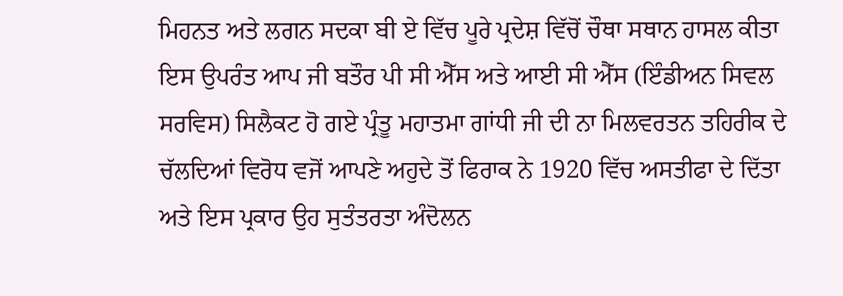ਮਿਹਨਤ ਅਤੇ ਲਗਨ ਸਦਕਾ ਬੀ ਏ ਵਿੱਚ ਪੂਰੇ ਪ੍ਰਦੇਸ਼ ਵਿੱਚੋਂ ਚੌਥਾ ਸਥਾਨ ਹਾਸਲ ਕੀਤਾ ਇਸ ਉਪਰੰਤ ਆਪ ਜੀ ਬਤੌਰ ਪੀ ਸੀ ਐੱਸ ਅਤੇ ਆਈ ਸੀ ਐੱਸ (ਇੰਡੀਅਨ ਸਿਵਲ ਸਰਵਿਸ) ਸਿਲੈਕਟ ਹੋ ਗਏ ਪ੍ਰੰਤੂ ਮਹਾਤਮਾ ਗਾਂਧੀ ਜੀ ਦੀ ਨਾ ਮਿਲਵਰਤਨ ਤਹਿਰੀਕ ਦੇ ਚੱਲਦਿਆਂ ਵਿਰੋਧ ਵਜੋਂ ਆਪਣੇ ਅਹੁਦੇ ਤੋਂ ਫਿਰਾਕ ਨੇ 1920 ਵਿੱਚ ਅਸਤੀਫਾ ਦੇ ਦਿੱਤਾ ਅਤੇ ਇਸ ਪ੍ਰਕਾਰ ਉਹ ਸੁਤੰਤਰਤਾ ਅੰਦੋਲਨ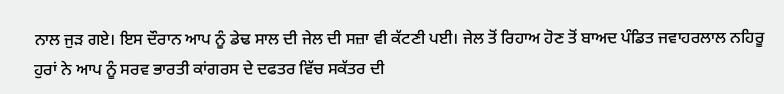ਨਾਲ ਜੁੜ ਗਏ। ਇਸ ਦੌਰਾਨ ਆਪ ਨੂੰ ਡੇਢ ਸਾਲ ਦੀ ਜੇਲ ਦੀ ਸਜ਼ਾ ਵੀ ਕੱਟਣੀ ਪਈ। ਜੇਲ ਤੋਂ ਰਿਹਾਅ ਹੋਣ ਤੋਂ ਬਾਅਦ ਪੰਡਿਤ ਜਵਾਹਰਲਾਲ ਨਹਿਰੂ ਹੁਰਾਂ ਨੇ ਆਪ ਨੂੰ ਸਰਵ ਭਾਰਤੀ ਕਾਂਗਰਸ ਦੇ ਦਫਤਰ ਵਿੱਚ ਸਕੱਤਰ ਦੀ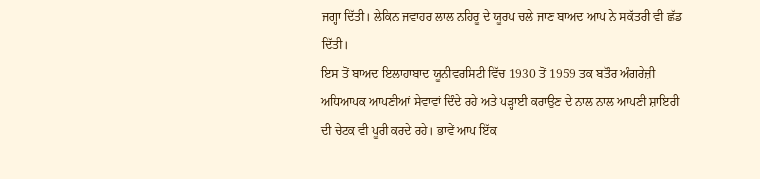ਜਗ੍ਹਾ ਦਿੱਤੀ। ਲੇਕਿਨ ਜਵਾਹਰ ਲਾਲ ਨਹਿਰੂ ਦੇ ਯੂਰਪ ਚਲੇ ਜਾਣ ਬਾਅਦ ਆਪ ਨੇ ਸਕੱਤਰੀ ਵੀ ਛੱਡ ਦਿੱਤੀ।
ਇਸ ਤੋਂ ਬਾਅਦ ਇਲਾਹਾਬਾਦ ਯੂਨੀਵਰਸਿਟੀ ਵਿੱਚ 1930 ਤੋਂ 1959 ਤਕ ਬਤੌਰ ਅੰਗਰੇਜ਼ੀ ਅਧਿਆਪਕ ਆਪਣੀਆਂ ਸੇਵਾਵਾਂ ਦਿੰਦੇ ਰਹੇ ਅਤੇ ਪੜ੍ਹਾਈ ਕਰਾਉਣ ਦੇ ਨਾਲ ਨਾਲ ਆਪਣੀ ਸ਼ਾਇਰੀ ਦੀ ਚੇਟਕ ਵੀ ਪੂਰੀ ਕਰਦੇ ਰਹੇ। ਭਾਵੇਂ ਆਪ ਇੱਕ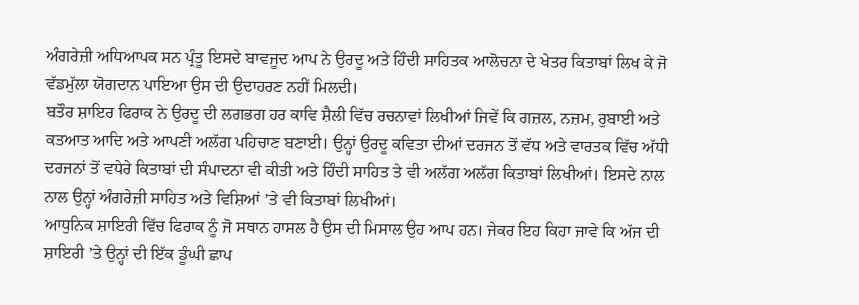ਅੰਗਰੇਜ਼ੀ ਅਧਿਆਪਕ ਸਨ ਪ੍ਰੰਤੂ ਇਸਦੇ ਬਾਵਜੂਦ ਆਪ ਨੇ ਉਰਦੂ ਅਤੇ ਹਿੰਦੀ ਸਾਹਿਤਕ ਆਲੋਚਨਾ ਦੇ ਖੇਤਰ ਕਿਤਾਬਾਂ ਲਿਖ ਕੇ ਜੋ ਵੱਡਮੁੱਲਾ ਯੋਗਦਾਨ ਪਾਇਆ ਉਸ ਦੀ ਉਦਾਹਰਣ ਨਹੀਂ ਮਿਲਦੀ।
ਬਤੌਰ ਸ਼ਾਇਰ ਫਿਰਾਕ ਨੇ ਉਰਦੂ ਦੀ ਲਗਭਗ ਹਰ ਕਾਵਿ ਸ਼ੈਲੀ ਵਿੱਚ ਰਚਨਾਵਾਂ ਲਿਖੀਆਂ ਜਿਵੇਂ ਕਿ ਗਜ਼ਲ, ਨਜ਼ਮ, ਰੁਬਾਈ ਅਤੇ ਕਤਆਤ ਆਦਿ ਅਤੇ ਆਪਣੀ ਅਲੱਗ ਪਹਿਚਾਣ ਬਣਾਈ। ਉਨ੍ਹਾਂ ਉਰਦੂ ਕਵਿਤਾ ਦੀਆਂ ਦਰਜਨ ਤੋਂ ਵੱਧ ਅਤੇ ਵਾਰਤਕ ਵਿੱਚ ਅੱਧੀ ਦਰਜਨਾਂ ਤੋਂ ਵਧੇਰੇ ਕਿਤਾਬਾਂ ਦੀ ਸੰਪਾਦਨਾ ਵੀ ਕੀਤੀ ਅਤੇ ਹਿੰਦੀ ਸਾਹਿਤ ਤੇ ਵੀ ਅਲੱਗ ਅਲੱਗ ਕਿਤਾਬਾਂ ਲਿਖੀਆਂ। ਇਸਦੇ ਨਾਲ ਨਾਲ ਉਨ੍ਹਾਂ ਅੰਗਰੇਜ਼ੀ ਸਾਹਿਤ ਅਤੇ ਵਿਸ਼ਿਆਂ ’ਤੇ ਵੀ ਕਿਤਾਬਾਂ ਲਿਖੀਆਂ।
ਆਧੁਨਿਕ ਸ਼ਾਇਰੀ ਵਿੱਚ ਫਿਰਾਕ ਨੂੰ ਜੋ ਸਥਾਨ ਹਾਸਲ ਹੈ ਉਸ ਦੀ ਮਿਸਾਲ ਉਹ ਆਪ ਹਨ। ਜੇਕਰ ਇਹ ਕਿਹਾ ਜਾਵੇ ਕਿ ਅੱਜ ਦੀ ਸ਼ਾਇਰੀ ’ਤੇ ਉਨ੍ਹਾਂ ਦੀ ਇੱਕ ਡੂੰਘੀ ਛਾਪ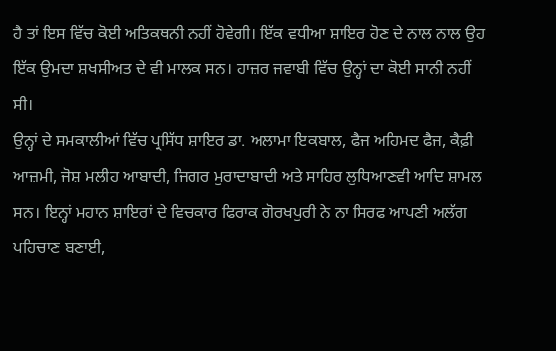ਹੈ ਤਾਂ ਇਸ ਵਿੱਚ ਕੋਈ ਅਤਿਕਥਨੀ ਨਹੀਂ ਹੋਵੇਗੀ। ਇੱਕ ਵਧੀਆ ਸ਼ਾਇਰ ਹੋਣ ਦੇ ਨਾਲ ਨਾਲ ਉਹ ਇੱਕ ਉਮਦਾ ਸ਼ਖਸੀਅਤ ਦੇ ਵੀ ਮਾਲਕ ਸਨ। ਹਾਜ਼ਰ ਜਵਾਬੀ ਵਿੱਚ ਉਨ੍ਹਾਂ ਦਾ ਕੋਈ ਸਾਨੀ ਨਹੀਂ ਸੀ।
ਉਨ੍ਹਾਂ ਦੇ ਸਮਕਾਲੀਆਂ ਵਿੱਚ ਪ੍ਰਸਿੱਧ ਸ਼ਾਇਰ ਡਾ. ਅਲਾਮਾ ਇਕਬਾਲ, ਫੈਜ ਅਹਿਮਦ ਫੈਜ, ਕੈਫ਼ੀ ਆਜ਼ਮੀ, ਜੋਸ਼ ਮਲੀਹ ਆਬਾਦੀ, ਜਿਗਰ ਮੁਰਾਦਾਬਾਦੀ ਅਤੇ ਸਾਹਿਰ ਲੁਧਿਆਣਵੀ ਆਦਿ ਸ਼ਾਮਲ ਸਨ। ਇਨ੍ਹਾਂ ਮਹਾਨ ਸ਼ਾਇਰਾਂ ਦੇ ਵਿਚਕਾਰ ਫਿਰਾਕ ਗੋਰਖਪੁਰੀ ਨੇ ਨਾ ਸਿਰਫ ਆਪਣੀ ਅਲੱਗ ਪਹਿਚਾਣ ਬਣਾਈ,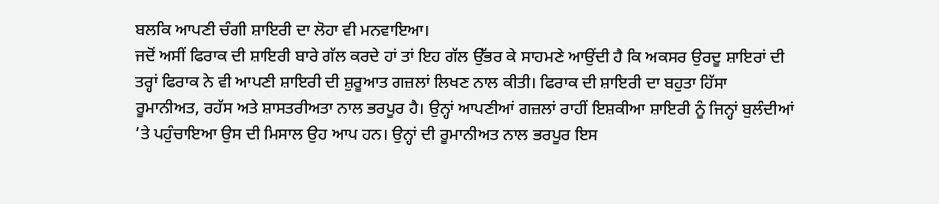ਬਲਕਿ ਆਪਣੀ ਚੰਗੀ ਸ਼ਾਇਰੀ ਦਾ ਲੋਹਾ ਵੀ ਮਨਵਾਇਆ।
ਜਦੋਂ ਅਸੀਂ ਫਿਰਾਕ ਦੀ ਸ਼ਾਇਰੀ ਬਾਰੇ ਗੱਲ ਕਰਦੇ ਹਾਂ ਤਾਂ ਇਹ ਗੱਲ ਉੱਭਰ ਕੇ ਸਾਹਮਣੇ ਆਉਂਦੀ ਹੈ ਕਿ ਅਕਸਰ ਉਰਦੂ ਸ਼ਾਇਰਾਂ ਦੀ ਤਰ੍ਹਾਂ ਫਿਰਾਕ ਨੇ ਵੀ ਆਪਣੀ ਸ਼ਾਇਰੀ ਦੀ ਸ਼ੁਰੂਆਤ ਗਜ਼ਲਾਂ ਲਿਖਣ ਨਾਲ ਕੀਤੀ। ਫਿਰਾਕ ਦੀ ਸ਼ਾਇਰੀ ਦਾ ਬਹੁਤਾ ਹਿੱਸਾ ਰੂਮਾਨੀਅਤ, ਰਹੱਸ ਅਤੇ ਸ਼ਾਸਤਰੀਅਤਾ ਨਾਲ ਭਰਪੂਰ ਹੈ। ਉਨ੍ਹਾਂ ਆਪਣੀਆਂ ਗਜ਼ਲਾਂ ਰਾਹੀਂ ਇਸ਼ਕੀਆ ਸ਼ਾਇਰੀ ਨੂੰ ਜਿਨ੍ਹਾਂ ਬੁਲੰਦੀਆਂ ’ਤੇ ਪਹੁੰਚਾਇਆ ਉਸ ਦੀ ਮਿਸਾਲ ਉਹ ਆਪ ਹਨ। ਉਨ੍ਹਾਂ ਦੀ ਰੂਮਾਨੀਅਤ ਨਾਲ ਭਰਪੂਰ ਇਸ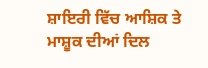ਸ਼ਾਇਰੀ ਵਿੱਚ ਆਸ਼ਿਕ ਤੇ ਮਾਸ਼ੂਕ ਦੀਆਂ ਦਿਲ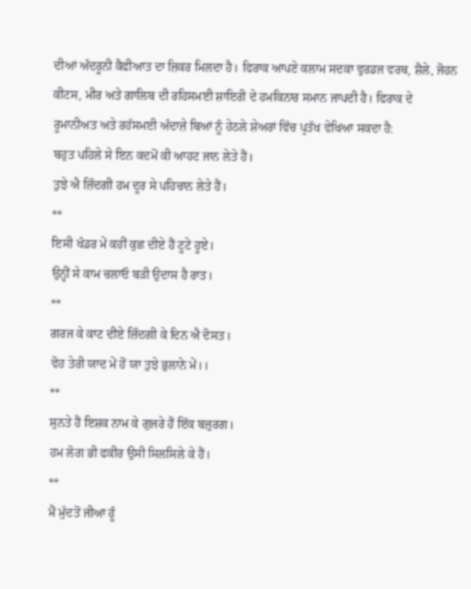ਦੀਆਂ ਅੰਦਰੂਨੀ ਕੈਫੀਆਤ ਦਾ ਜ਼ਿਕਰ ਮਿਲਦਾ ਹੈ। ਫਿਰਾਕ ਆਪਣੇ ਕਲਾਮ ਸਦਕਾ ਵੁਰਡਜ ਵਰਥ, ਸ਼ੈਲੇ, ਜੋਹਨ ਕੀਟਸ, ਮੀਰ ਅਤੇ ਗਾਲਿਬ ਦੀ ਰਹਿਸਮਈ ਸ਼ਾਇਰੀ ਦੇ ਹਮਕਿਨਾਰ ਸਮਾਨ ਜਾਪਦੀ ਹੈ। ਫਿਰਾਕ ਦੇ ਰੂਮਾਨੀਅਤ ਅਤੇ ਰਹੱਸਮਈ ਅੰਦਾਜ਼ੇ ਬਿਆਂ ਨੂੰ ਹੇਠਲੇ ਸ਼ੇਅਰਾਂ ਵਿੱਚ ਪ੍ਰਤੱਖ ਵੇਖਿਆ ਸਕਦਾ ਹੈ:
ਬਹੁਤ ਪਹਿਲੇ ਸੇ ਇਨ ਕਦਮੋਂ ਕੀ ਆਹਟ ਜਾਨ ਲੇਤੇ ਹੈਂ।
ਤੁਝੇ ਐ ਜ਼ਿੰਦਗੀ ਹਮ ਦੂਰ ਸੇ ਪਹਿਚਾਨ ਲੇਤੇ ਹੈਂ।
**
ਇਸੀ ਖੰਡਰ ਮੇਂ ਕਹੀਂ ਕੁਛ ਦੀਏ ਹੈਂ ਟੂਟੇ ਹੂਏ।
ਉਨ੍ਹੀਂ ਸੇ ਕਾਮ ਚਲਾਓ ਬੜੀ ਉਦਾਸ ਹੈ ਰਾਤ।
**
ਗਰਜ ਕੇ ਕਾਟ ਦੀਏ ਜ਼ਿੰਦਗੀ ਕੇ ਦਿਨ ਐ ਦੋਸਤ।
ਵੋਹ ਤੇਰੀ ਯਾਦ ਮੇਂ ਹੋਂ ਯਾ ਤੁਝੇ ਭੁਲਾਨੇ ਮੇਂ।।
**
ਸੁਨਤੇ ਹੈਂ ਇਸ਼ਕ ਨਾਮ ਕੇ ਗੁਜਰੇ ਹੈਂ ਇੱਕ ਬਜ਼ੁਰਗ।
ਹਮ ਲੋਗ ਭੀ ਫਕੀਰ ਉਸੀ ਸਿਲਸਿਲੇ ਕੇ ਹੈਂ।
**
ਮੈਂ ਮੁੱਦਤੋਂ ਜੀਆ ਹੂੰ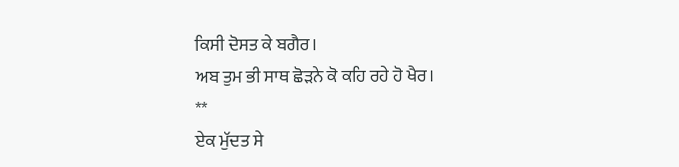ਕਿਸੀ ਦੋਸਤ ਕੇ ਬਗੈਰ।
ਅਬ ਤੁਮ ਭੀ ਸਾਥ ਛੋੜਨੇ ਕੋ ਕਹਿ ਰਹੇ ਹੋ ਖੈਰ।
**
ਏਕ ਮੁੱਦਤ ਸੇ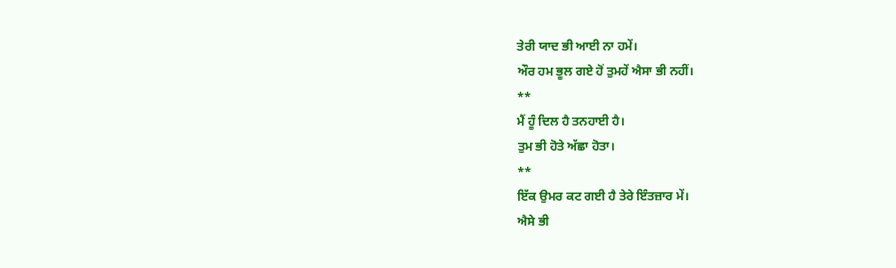ਤੇਰੀ ਯਾਦ ਭੀ ਆਈ ਨਾ ਹਮੇਂ।
ਔਰ ਹਮ ਭੂਲ ਗਏ ਹੋਂ ਤੁਮਹੇਂ ਐਸਾ ਭੀ ਨਹੀਂ।
**
ਮੈਂ ਹੂੰ ਦਿਲ ਹੈ ਤਨਹਾਈ ਹੈ।
ਤੁਮ ਭੀ ਹੋਤੇ ਅੱਛਾ ਹੋਤਾ।
**
ਇੱਕ ਉਮਰ ਕਟ ਗਈ ਹੈ ਤੇਰੇ ਇੰਤਜ਼ਾਰ ਮੇਂ।
ਐਸੇ ਭੀ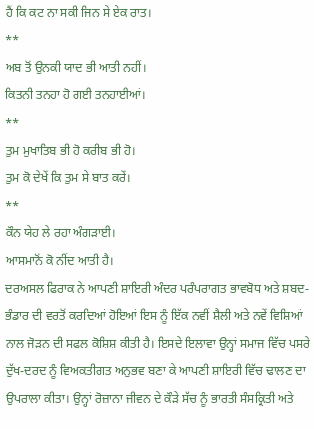ਹੈਂ ਕਿ ਕਟ ਨਾ ਸਕੀ ਜਿਨ ਸੇ ਏਕ ਰਾਤ।
**
ਅਬ ਤੋਂ ਉਨਕੀ ਯਾਦ ਭੀ ਆਤੀ ਨਹੀਂ।
ਕਿਤਨੀ ਤਨਹਾ ਹੋ ਗਈ ਤਨਹਾਈਆਂ।
**
ਤੁਮ ਮੁਖਾਤਿਬ ਭੀ ਹੋ ਕਰੀਬ ਭੀ ਹੋ।
ਤੁਮ ਕੋ ਦੇਖੇਂ ਕਿ ਤੁਮ ਸੇ ਬਾਤ ਕਰੇਂ।
**
ਕੌਨ ਯੇਹ ਲੇ ਰਹਾ ਅੰਗੜਾਈ।
ਆਸਮਾਨੋਂ ਕੋ ਨੀਂਦ ਆਤੀ ਹੈ।
ਦਰਅਸਲ ਫਿਰਾਕ ਨੇ ਆਪਣੀ ਸ਼ਾਇਰੀ ਅੰਦਰ ਪਰੰਪਰਾਗਤ ਭਾਵਬੋਧ ਅਤੇ ਸ਼ਬਦ-ਭੰਡਾਰ ਦੀ ਵਰਤੋਂ ਕਰਦਿਆਂ ਹੋਇਆਂ ਇਸ ਨੂੰ ਇੱਕ ਨਵੀਂ ਸ਼ੈਲੀ ਅਤੇ ਨਵੇਂ ਵਿਸ਼ਿਆਂ ਨਾਲ ਜੋੜਨ ਦੀ ਸਫਲ ਕੋਸ਼ਿਸ਼ ਕੀਤੀ ਹੈ। ਇਸਦੇ ਇਲਾਵਾ ਉਨ੍ਹਾਂ ਸਮਾਜ ਵਿੱਚ ਪਸਰੇ ਦੁੱਖ-ਦਰਦ ਨੂੰ ਵਿਅਕਤੀਗਤ ਅਨੁਭਵ ਬਣਾ ਕੇ ਆਪਣੀ ਸ਼ਾਇਰੀ ਵਿੱਚ ਢਾਲਣ ਦਾ ਉਪਰਾਲਾ ਕੀਤਾ। ਉਨ੍ਹਾਂ ਰੋਜ਼ਾਨਾ ਜੀਵਨ ਦੇ ਕੌੜੇ ਸੱਚ ਨੂੰ ਭਾਰਤੀ ਸੰਸਕ੍ਰਿਤੀ ਅਤੇ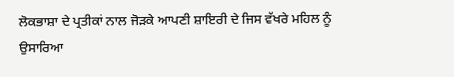ਲੋਕਭਾਸ਼ਾ ਦੇ ਪ੍ਰਤੀਕਾਂ ਨਾਲ ਜੋੜਕੇ ਆਪਣੀ ਸ਼ਾਇਰੀ ਦੇ ਜਿਸ ਵੱਖਰੇ ਮਹਿਲ ਨੂੰ ਉਸਾਰਿਆ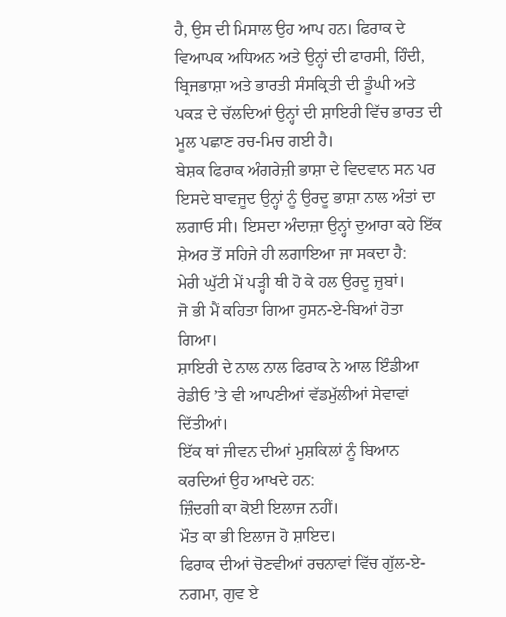ਹੈ, ਉਸ ਦੀ ਮਿਸਾਲ ਉਹ ਆਪ ਹਨ। ਫਿਰਾਕ ਦੇ ਵਿਆਪਕ ਅਧਿਅਨ ਅਤੇ ਉਨ੍ਹਾਂ ਦੀ ਫਾਰਸੀ, ਹਿੰਦੀ, ਬ੍ਰਿਜਭਾਸ਼ਾ ਅਤੇ ਭਾਰਤੀ ਸੰਸਕ੍ਰਿਤੀ ਦੀ ਡੂੰਘੀ ਅਤੇ ਪਕੜ ਦੇ ਚੱਲਦਿਆਂ ਉਨ੍ਹਾਂ ਦੀ ਸ਼ਾਇਰੀ ਵਿੱਚ ਭਾਰਤ ਦੀ ਮੂਲ ਪਛਾਣ ਰਚ-ਮਿਚ ਗਈ ਹੈ।
ਬੇਸ਼ਕ ਫਿਰਾਕ ਅੰਗਰੇਜ਼ੀ ਭਾਸ਼ਾ ਦੇ ਵਿਦਵਾਨ ਸਨ ਪਰ ਇਸਦੇ ਬਾਵਜੂਦ ਉਨ੍ਹਾਂ ਨੂੰ ਉਰਦੂ ਭਾਸ਼ਾ ਨਾਲ ਅੰਤਾਂ ਦਾ ਲਗਾਓ ਸੀ। ਇਸਦਾ ਅੰਦਾਜ਼ਾ ਉਨ੍ਹਾਂ ਦੁਆਰਾ ਕਹੇ ਇੱਕ ਸ਼ੇਅਰ ਤੋਂ ਸਹਿਜੇ ਹੀ ਲਗਾਇਆ ਜਾ ਸਕਦਾ ਹੈ:
ਮੇਰੀ ਘੁੱਟੀ ਮੇਂ ਪੜ੍ਹੀ ਥੀ ਹੋ ਕੇ ਹਲ ਉਰਦੂ ਜ਼ੁਬਾਂ।
ਜੋ ਭੀ ਮੈਂ ਕਹਿਤਾ ਗਿਆ ਹੁਸਨ-ਏ-ਬਿਆਂ ਹੋਤਾ ਗਿਆ।
ਸ਼ਾਇਰੀ ਦੇ ਨਾਲ ਨਾਲ ਫਿਰਾਕ ਨੇ ਆਲ ਇੰਡੀਆ ਰੇਡੀਓ ’ਤੇ ਵੀ ਆਪਣੀਆਂ ਵੱਡਮੁੱਲੀਆਂ ਸੇਵਾਵਾਂ ਦਿੱਤੀਆਂ।
ਇੱਕ ਥਾਂ ਜੀਵਨ ਦੀਆਂ ਮੁਸ਼ਕਿਲਾਂ ਨੂੰ ਬਿਆਨ ਕਰਦਿਆਂ ਉਹ ਆਖਦੇ ਹਨ:
ਜ਼ਿੰਦਗੀ ਕਾ ਕੋਈ ਇਲਾਜ ਨਹੀਂ।
ਮੌਤ ਕਾ ਭੀ ਇਲਾਜ ਹੋ ਸ਼ਾਇਦ।
ਫਿਰਾਕ ਦੀਆਂ ਚੋਣਵੀਆਂ ਰਚਨਾਵਾਂ ਵਿੱਚ ਗੁੱਲ-ਏ-ਨਗਮਾ, ਗੁਵ ਏ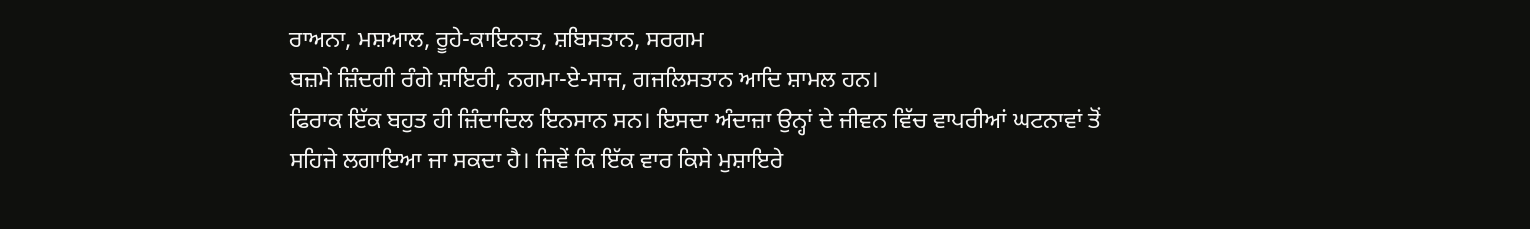ਰਾਅਨਾ, ਮਸ਼ਆਲ, ਰੂਹੇ-ਕਾਇਨਾਤ, ਸ਼ਬਿਸਤਾਨ, ਸਰਗਮ
ਬਜ਼ਮੇ ਜ਼ਿੰਦਗੀ ਰੰਗੇ ਸ਼ਾਇਰੀ, ਨਗਮਾ-ਏ-ਸਾਜ, ਗਜਲਿਸਤਾਨ ਆਦਿ ਸ਼ਾਮਲ ਹਨ।
ਫਿਰਾਕ ਇੱਕ ਬਹੁਤ ਹੀ ਜ਼ਿੰਦਾਦਿਲ ਇਨਸਾਨ ਸਨ। ਇਸਦਾ ਅੰਦਾਜ਼ਾ ਉਨ੍ਹਾਂ ਦੇ ਜੀਵਨ ਵਿੱਚ ਵਾਪਰੀਆਂ ਘਟਨਾਵਾਂ ਤੋਂ ਸਹਿਜੇ ਲਗਾਇਆ ਜਾ ਸਕਦਾ ਹੈ। ਜਿਵੇਂ ਕਿ ਇੱਕ ਵਾਰ ਕਿਸੇ ਮੁਸ਼ਾਇਰੇ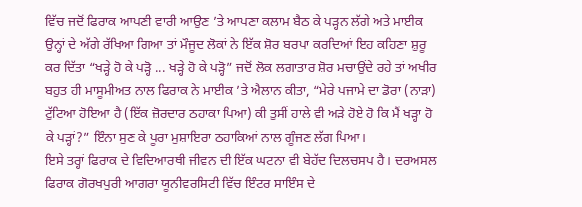ਵਿੱਚ ਜਦੋਂ ਫਿਰਾਕ ਆਪਣੀ ਵਾਰੀ ਆਉਣ ’ਤੇ ਆਪਣਾ ਕਲਾਮ ਬੈਠ ਕੇ ਪੜ੍ਹਨ ਲੱਗੇ ਅਤੇ ਮਾਈਕ ਉਨ੍ਹਾਂ ਦੇ ਅੱਗੇ ਰੱਖਿਆ ਗਿਆ ਤਾਂ ਮੌਜੂਦ ਲੋਕਾਂ ਨੇ ਇੱਕ ਸ਼ੋਰ ਬਰਪਾ ਕਰਦਿਆਂ ਇਹ ਕਹਿਣਾ ਸ਼ੁਰੂ ਕਰ ਦਿੱਤਾ “ਖੜ੍ਹੇ ਹੋ ਕੇ ਪੜ੍ਹੋ ... ਖੜ੍ਹੇ ਹੋ ਕੇ ਪੜ੍ਹੋ” ਜਦੋਂ ਲੋਕ ਲਗਾਤਾਰ ਸ਼ੋਰ ਮਚਾਉਂਦੇ ਰਹੇ ਤਾਂ ਅਖੀਰ ਬਹੁਤ ਹੀ ਮਾਸੂਮੀਅਤ ਨਾਲ ਫਿਰਾਕ ਨੇ ਮਾਈਕ ’ਤੇ ਐਲਾਨ ਕੀਤਾ, “ਮੇਰੇ ਪਜਾਮੇ ਦਾ ਡੋਰਾ (ਨਾੜਾ) ਟੁੱਟਿਆ ਹੋਇਆ ਹੈ (ਇੱਕ ਜ਼ੋਰਦਾਰ ਠਹਾਕਾ ਪਿਆ) ਕੀ ਤੁਸੀਂ ਹਾਲੇ ਵੀ ਅੜੇ ਹੋਏ ਹੋ ਕਿ ਮੈਂ ਖੜ੍ਹਾ ਹੋ ਕੇ ਪੜ੍ਹਾਂ?” ਇੰਨਾ ਸੁਣ ਕੇ ਪੂਰਾ ਮੁਸ਼ਾਇਰਾ ਠਹਾਕਿਆਂ ਨਾਲ ਗੂੰਜਣ ਲੱਗ ਪਿਆ।
ਇਸੇ ਤਰ੍ਹਾਂ ਫਿਰਾਕ ਦੇ ਵਿਦਿਆਰਥੀ ਜੀਵਨ ਦੀ ਇੱਕ ਘਟਨਾ ਵੀ ਬੇਹੱਦ ਦਿਲਚਸਪ ਹੈ। ਦਰਅਸਲ ਫਿਰਾਕ ਗੋਰਖਪੁਰੀ ਆਗਰਾ ਯੂਨੀਵਰਸਿਟੀ ਵਿੱਚ ਇੰਟਰ ਸਾਇੰਸ ਦੇ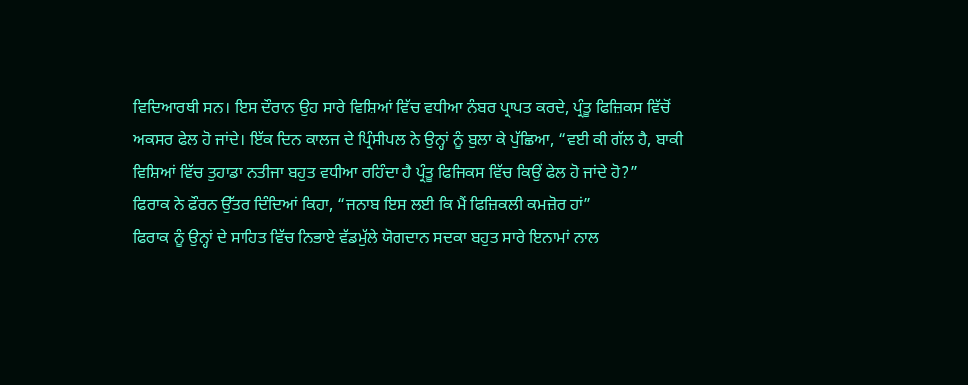ਵਿਦਿਆਰਥੀ ਸਨ। ਇਸ ਦੌਰਾਨ ਉਹ ਸਾਰੇ ਵਿਸ਼ਿਆਂ ਵਿੱਚ ਵਧੀਆ ਨੰਬਰ ਪ੍ਰਾਪਤ ਕਰਦੇ, ਪ੍ਰੰਤੂ ਫਿਜ਼ਿਕਸ ਵਿੱਚੋਂ ਅਕਸਰ ਫੇਲ ਹੋ ਜਾਂਦੇ। ਇੱਕ ਦਿਨ ਕਾਲਜ ਦੇ ਪ੍ਰਿੰਸੀਪਲ ਨੇ ਉਨ੍ਹਾਂ ਨੂੰ ਬੁਲਾ ਕੇ ਪੁੱਛਿਆ, “ਵਈ ਕੀ ਗੱਲ ਹੈ, ਬਾਕੀ ਵਿਸ਼ਿਆਂ ਵਿੱਚ ਤੁਹਾਡਾ ਨਤੀਜਾ ਬਹੁਤ ਵਧੀਆ ਰਹਿੰਦਾ ਹੈ ਪ੍ਰੰਤੂ ਫਿਜਿਕਸ ਵਿੱਚ ਕਿਉਂ ਫੇਲ ਹੋ ਜਾਂਦੇ ਹੋ?”
ਫਿਰਾਕ ਨੇ ਫੌਰਨ ਉੱਤਰ ਦਿੰਦਿਆਂ ਕਿਹਾ, “ਜਨਾਬ ਇਸ ਲਈ ਕਿ ਮੈਂ ਫਿਜ਼ਿਕਲੀ ਕਮਜ਼ੋਰ ਹਾਂ”
ਫਿਰਾਕ ਨੂੰ ਉਨ੍ਹਾਂ ਦੇ ਸਾਹਿਤ ਵਿੱਚ ਨਿਭਾਏ ਵੱਡਮੁੱਲੇ ਯੋਗਦਾਨ ਸਦਕਾ ਬਹੁਤ ਸਾਰੇ ਇਨਾਮਾਂ ਨਾਲ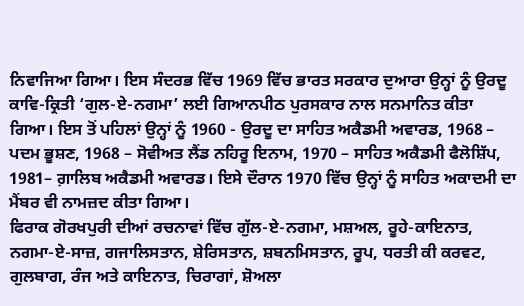ਨਿਵਾਜਿਆ ਗਿਆ। ਇਸ ਸੰਦਰਭ ਵਿੱਚ 1969 ਵਿੱਚ ਭਾਰਤ ਸਰਕਾਰ ਦੁਆਰਾ ਉਨ੍ਹਾਂ ਨੂੰ ਉਰਦੂ ਕਾਵਿ-ਕ੍ਰਿਤੀ ‘ਗੁਲ-ਏ-ਨਗਮਾ’ ਲਈ ਗਿਆਨਪੀਠ ਪੁਰਸਕਾਰ ਨਾਲ ਸਨਮਾਨਿਤ ਕੀਤਾ ਗਿਆ। ਇਸ ਤੋਂ ਪਹਿਲਾਂ ਉਨ੍ਹਾਂ ਨੂੰ 1960 - ਉਰਦੂ ਦਾ ਸਾਹਿਤ ਅਕੈਡਮੀ ਅਵਾਰਡ, 1968 – ਪਦਮ ਭੂਸ਼ਣ, 1968 – ਸੋਵੀਅਤ ਲੈਂਡ ਨਹਿਰੂ ਇਨਾਮ, 1970 – ਸਾਹਿਤ ਅਕੈਡਮੀ ਫੈਲੋਸ਼ਿੱਪ, 1981– ਗ਼ਾਲਿਬ ਅਕੈਡਮੀ ਅਵਾਰਡ। ਇਸੇ ਦੌਰਾਨ 1970 ਵਿੱਚ ਉਨ੍ਹਾਂ ਨੂੰ ਸਾਹਿਤ ਅਕਾਦਮੀ ਦਾ ਮੈਂਬਰ ਵੀ ਨਾਮਜ਼ਦ ਕੀਤਾ ਗਿਆ।
ਫਿਰਾਕ ਗੋਰਖਪੁਰੀ ਦੀਆਂ ਰਚਨਾਵਾਂ ਵਿੱਚ ਗੁੱਲ-ਏ-ਨਗਮਾ, ਮਸ਼ਅਲ, ਰੂਹੇ-ਕਾਇਨਾਤ, ਨਗਮਾ-ਏ-ਸਾਜ਼, ਗਜਾਲਿਸਤਾਨ, ਸ਼ੇਰਿਸਤਾਨ, ਸ਼ਬਨਮਿਸਤਾਨ, ਰੂਪ, ਧਰਤੀ ਕੀ ਕਰਵਟ, ਗੁਲਬਾਗ, ਰੰਜ ਅਤੇ ਕਾਇਨਾਤ, ਚਿਰਾਗਾਂ, ਸ਼ੋਅਲਾ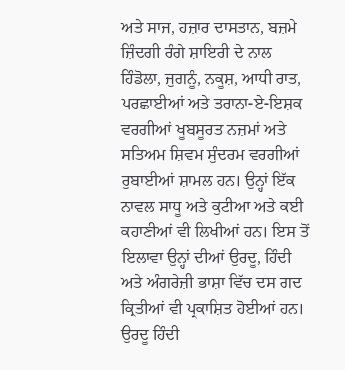ਅਤੇ ਸਾਜ, ਹਜ਼ਾਰ ਦਾਸਤਾਨ, ਬਜ਼ਮੇ ਜ਼ਿੰਦਗੀ ਰੰਗੇ ਸ਼ਾਇਰੀ ਦੇ ਨਾਲ ਹਿੰਡੋਲਾ, ਜੁਗਨੂੰ, ਨਕੂਸ਼, ਆਧੀ ਰਾਤ, ਪਰਛਾਈਆਂ ਅਤੇ ਤਰਾਨਾ-ਏ-ਇਸ਼ਕ ਵਰਗੀਆਂ ਖੂਬਸੂਰਤ ਨਜ਼ਮਾਂ ਅਤੇ ਸਤਿਅਮ ਸ਼ਿਵਮ ਸੁੰਦਰਮ ਵਰਗੀਆਂ ਰੁਬਾਈਆਂ ਸ਼ਾਮਲ ਹਨ। ਉਨ੍ਹਾਂ ਇੱਕ ਨਾਵਲ ਸਾਧੂ ਅਤੇ ਕੁਟੀਆ ਅਤੇ ਕਈ ਕਹਾਣੀਆਂ ਵੀ ਲਿਖੀਆਂ ਹਨ। ਇਸ ਤੋਂ ਇਲਾਵਾ ਉਨ੍ਹਾਂ ਦੀਆਂ ਉਰਦੂ, ਹਿੰਦੀ ਅਤੇ ਅੰਗਰੇਜ਼ੀ ਭਾਸ਼ਾ ਵਿੱਚ ਦਸ ਗਦ ਕ੍ਰਿਤੀਆਂ ਵੀ ਪ੍ਰਕਾਸ਼ਿਤ ਹੋਈਆਂ ਹਨ।
ਉਰਦੂ ਹਿੰਦੀ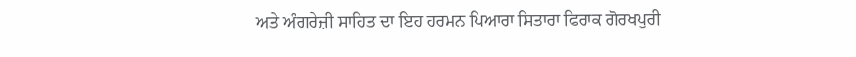ਅਤੇ ਅੰਗਰੇਜ਼ੀ ਸਾਹਿਤ ਦਾ ਇਹ ਹਰਮਨ ਪਿਆਰਾ ਸਿਤਾਰਾ ਫਿਰਾਕ ਗੋਰਖਪੁਰੀ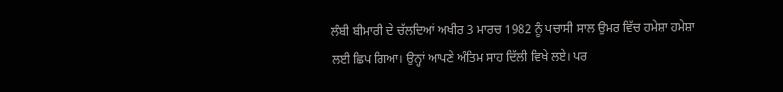ਲੰਬੀ ਬੀਮਾਰੀ ਦੇ ਚੱਲਦਿਆਂ ਅਖੀਰ 3 ਮਾਰਚ 1982 ਨੂੰ ਪਚਾਸੀ ਸਾਲ ਉਮਰ ਵਿੱਚ ਹਮੇਸ਼ਾ ਹਮੇਸ਼ਾ ਲਈ ਛਿਪ ਗਿਆ। ਉਨ੍ਹਾਂ ਆਪਣੇ ਅੰਤਿਮ ਸਾਹ ਦਿੱਲੀ ਵਿਖੇ ਲਏ। ਪਰ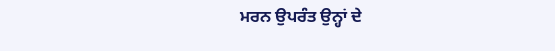ਮਰਨ ਉਪਰੰਤ ਉਨ੍ਹਾਂ ਦੇ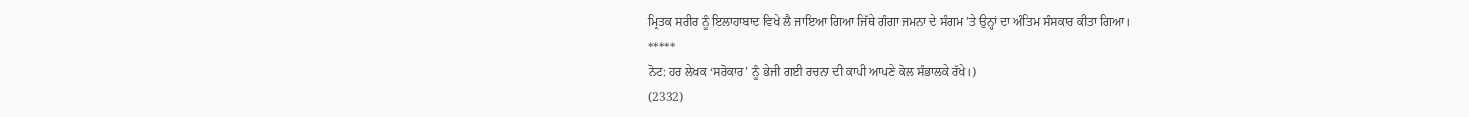ਮ੍ਰਿਤਕ ਸਰੀਰ ਨੂੰ ਇਲਾਹਾਬਾਦ ਵਿਖੇ ਲੈ ਜਾਇਆ ਗਿਆ ਜਿੱਥੇ ਗੰਗਾ ਜਮਨਾ ਦੇ ਸੰਗਮ ’ਤੇ ਉਨ੍ਹਾਂ ਦਾ ਅੰਤਿਮ ਸੰਸਕਾਰ ਕੀਤਾ ਗਿਆ।
*****
ਨੋਟ: ਹਰ ਲੇਖਕ ‘ਸਰੋਕਾਰ’ ਨੂੰ ਭੇਜੀ ਗਈ ਰਚਨਾ ਦੀ ਕਾਪੀ ਆਪਣੇ ਕੋਲ ਸੰਭਾਲਕੇ ਰੱਖੇ।)
(2332)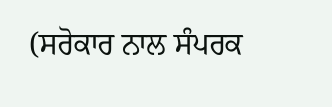(ਸਰੋਕਾਰ ਨਾਲ ਸੰਪਰਕ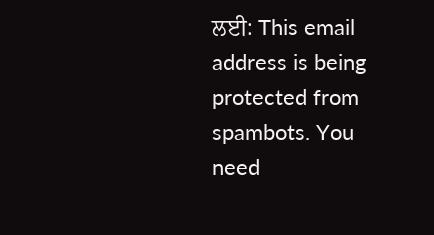ਲਈ: This email address is being protected from spambots. You need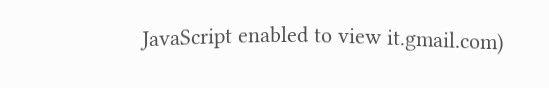JavaScript enabled to view it.gmail.com)